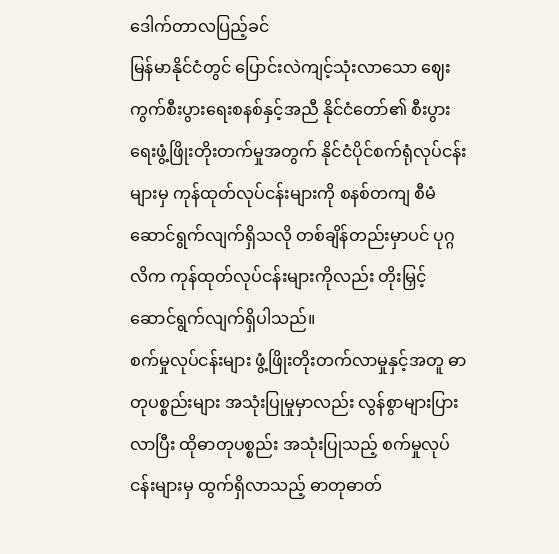ဒေါက်တာလပြည့်ခင်
မြန်မာနိုင်ငံတွင် ပြောင်းလဲကျင့်သုံးလာသော ဈေးကွက်စီးပွားရေးစနစ်နှင့်အညီ နိုင်ငံတော်၏ စီးပွားရေးဖွံ့ဖြိုးတိုးတက်မှုအတွက် နိုင်ငံပိုင်စက်ရုံလုပ်ငန်းများမှ ကုန်ထုတ်လုပ်ငန်းများကို စနစ်တကျ စီမံဆောင်ရွက်လျက်ရှိသလို တစ်ချိန်တည်းမှာပင် ပုဂ္ဂလိက ကုန်ထုတ်လုပ်ငန်းများကိုလည်း တိုးမြှင့်ဆောင်ရွက်လျက်ရှိပါသည်။
စက်မှုလုပ်ငန်းများ ဖွံ့ဖြိုးတိုးတက်လာမှုနှင့်အတူ ဓာတုပစ္စည်းများ အသုံးပြုမှုမှာလည်း လွန်စွာများပြားလာပြီး ထိုဓာတုပစ္စည်း အသုံးပြုသည့် စက်မှုလုပ်ငန်းများမှ ထွက်ရှိလာသည့် ဓာတုဓာတ်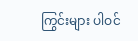ကြွင်းများ ပါဝင်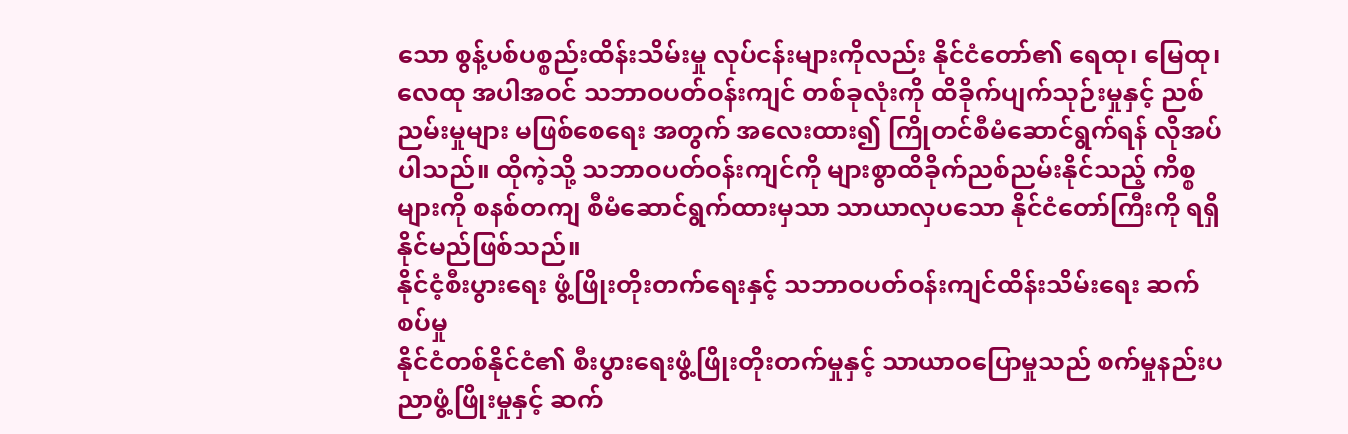သော စွန့်ပစ်ပစ္စည်းထိန်းသိမ်းမှု လုပ်ငန်းများကိုလည်း နိုင်ငံတော်၏ ရေထု၊ မြေထု၊ လေထု အပါအဝင် သဘာဝပတ်ဝန်းကျင် တစ်ခုလုံးကို ထိခိုက်ပျက်သုဉ်းမှုနှင့် ညစ်ညမ်းမှုများ မဖြစ်စေရေး အတွက် အလေးထား၍ ကြိုတင်စီမံဆောင်ရွက်ရန် လိုအပ်ပါသည်။ ထိုကဲ့သို့ သဘာဝပတ်ဝန်းကျင်ကို များစွာထိခိုက်ညစ်ညမ်းနိုင်သည့် ကိစ္စများကို စနစ်တကျ စီမံဆောင်ရွက်ထားမှသာ သာယာလှပသော နိုင်ငံတော်ကြီးကို ရရှိနိုင်မည်ဖြစ်သည်။
နိုင်ငံ့စီးပွားရေး ဖွံ့ဖြိုးတိုးတက်ရေးနှင့် သဘာဝပတ်ဝန်းကျင်ထိန်းသိမ်းရေး ဆက်စပ်မှု
နိုင်ငံတစ်နိုင်ငံ၏ စီးပွားရေးဖွံ့ဖြိုးတိုးတက်မှုနှင့် သာယာဝပြောမှုသည် စက်မှုနည်းပညာဖွံ့ဖြိုးမှုနှင့် ဆက်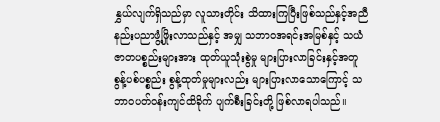နွှယ်လျက်ရှိသည်မှာ လူသားတိုင်း သိထားကြပြီးဖြစ်သည်နှင့်အညီ နည်းပညာဖွံ့ဖြိုးလာသည်နှင့် အမျှ သဘာဝအရင်းအမြစ်နှင့် သယံဇာတပစ္စည်းများအား ထုတ်ယူသုံးစွဲမှု များပြားလာခြင်းနှင့်အတူ စွန့်ပစ်ပစ္စည်း စွန့်ထုတ်မှုများလည်း များပြားလာသောကြောင့် သဘာဝပတ်ဝန်းကျင်ထိခိုက် ပျက်စီးခြင်းတို့ ဖြစ်လာရပါသည်။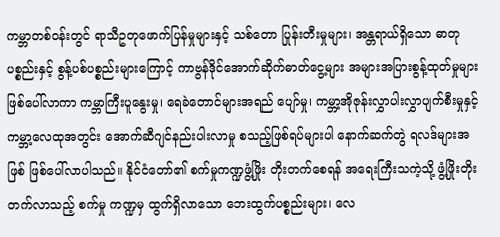ကမ္ဘာတစ်ဝန်းတွင် ရာသီဥတုဖောက်ပြန်မှုများနှင့် သစ်တော ပြုန်းတီးမှုများ၊ အန္တရာယ်ရှိသော ဓာတုပစ္စည်းနှင့် စွန့်ပစ်ပစ္စည်းများကြောင့် ကာဗွန်ဒိုင်အောက်ဆိုက်ဓာတ်ငွေ့များ အများအပြားစွန့်ထုတ်မှုများဖြစ်ပေါ်လာကာ ကမ္ဘာကြီးပူနွေးမှု၊ ရေခဲတောင်များအရည် ပျော်မှု၊ ကမ္ဘာ့အိုဇုန်းလွှာပါးလွှာပျက်စီးမှုနှင့် ကမ္ဘာ့လေထုအတွင်း အောက်ဆီဂျင်နည်းပါးလာမှု စသည့်ဖြစ်ရပ်များပါ နောက်ဆက်တွဲ ရလဒ်များအဖြစ် ဖြစ်ပေါ်လာပါသည်။ နိုင်ငံတော်၏ စက်မှုကဏ္ဍဖွံ့ဖြိုး တိုးတက်စေရန် အရေးကြီးသကဲ့သို့ ဖွံ့ဖြိုးတိုးတက်လာသည့် စက်မှု ကဏ္ဍမှ ထွက်ရှိလာသော ဘေးထွက်ပစ္စည်းများ၊ လေ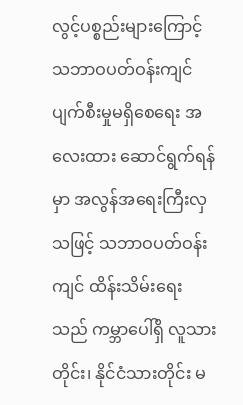လွင့်ပစ္စည်းများကြောင့် သဘာဝပတ်ဝန်းကျင် ပျက်စီးမှုမရှိစေရေး အလေးထား ဆောင်ရွက်ရန်မှာ အလွန်အရေးကြီးလှသဖြင့် သဘာဝပတ်ဝန်းကျင် ထိန်းသိမ်းရေးသည် ကမ္ဘာပေါ်ရှိ လူသားတိုင်း၊ နိုင်ငံသားတိုင်း မ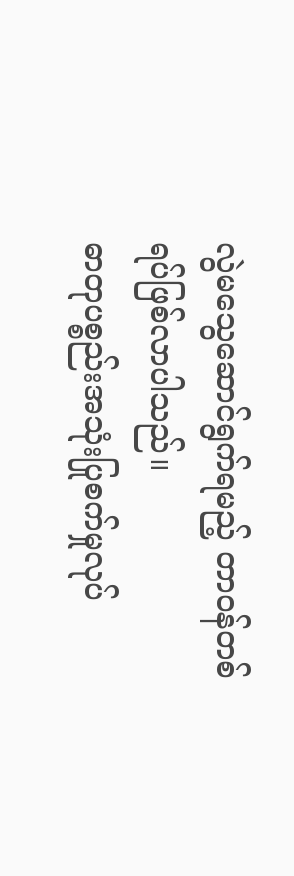လွဲမသွေဆောင်ရွက်ရမည့် တာဝန်တစ်ရပ်ဖြစ်လာပါသည်။
ဓာတုပစ္စည်းအသုံးပြုစက်မှုလုပ်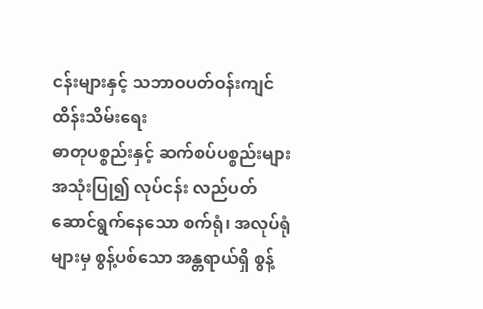ငန်းများနှင့် သဘာဝပတ်ဝန်းကျင်ထိန်းသိမ်းရေး
ဓာတုပစ္စည်းနှင့် ဆက်စပ်ပစ္စည်းများအသုံးပြု၍ လုပ်ငန်း လည်ပတ်ဆောင်ရွက်နေသော စက်ရုံ၊ အလုပ်ရုံများမှ စွန့်ပစ်သော အန္တရာယ်ရှိ စွန့်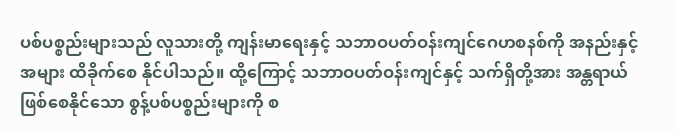ပစ်ပစ္စည်းများသည် လူသားတို့ ကျန်းမာရေးနှင့် သဘာဝပတ်ဝန်းကျင်ဂေဟစနစ်ကို အနည်းနှင့်အများ ထိခိုက်စေ နိုင်ပါသည်။ ထို့ကြောင့် သဘာဝပတ်ဝန်းကျင်နှင့် သက်ရှိတို့အား အန္တရာယ်ဖြစ်စေနိုင်သော စွန့်ပစ်ပစ္စည်းများကို စ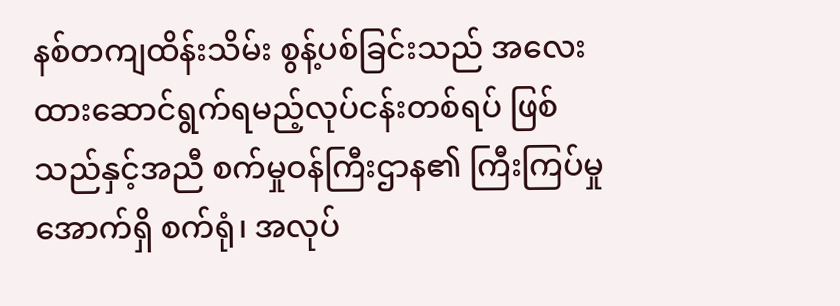နစ်တကျထိန်းသိမ်း စွန့်ပစ်ခြင်းသည် အလေးထားဆောင်ရွက်ရမည့်လုပ်ငန်းတစ်ရပ် ဖြစ်သည်နှင့်အညီ စက်မှုဝန်ကြီးဌာန၏ ကြီးကြပ်မှုအောက်ရှိ စက်ရုံ၊ အလုပ်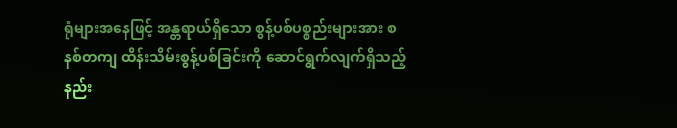ရုံများအနေဖြင့် အန္တရာယ်ရှိသော စွန့်ပစ်ပစ္စည်းများအား စနစ်တကျ ထိန်းသိမ်းစွန့်ပစ်ခြင်းကို ဆောင်ရွက်လျက်ရှိသည့်နည်း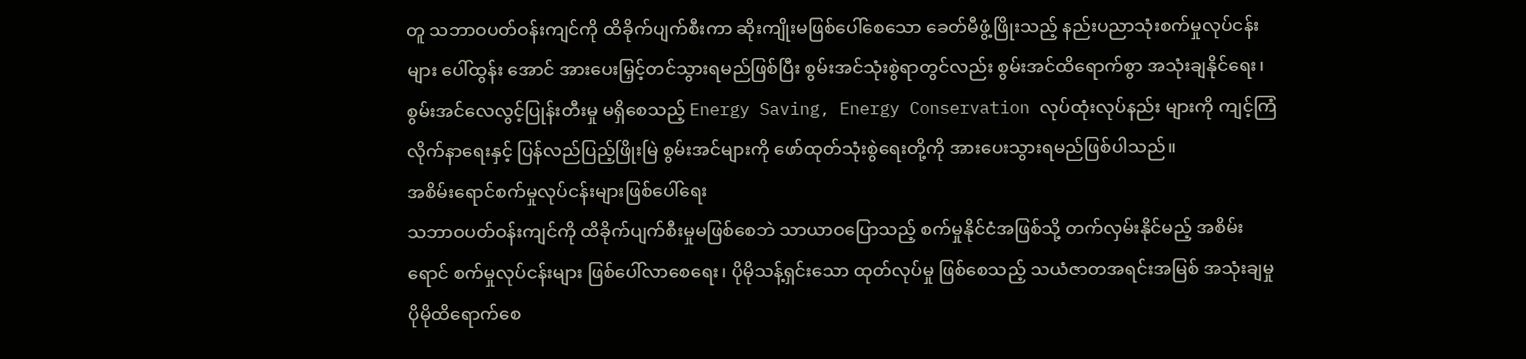တူ သဘာဝပတ်ဝန်းကျင်ကို ထိခိုက်ပျက်စီးကာ ဆိုးကျိုးမဖြစ်ပေါ်စေသော ခေတ်မီဖွံ့ဖြိုးသည့် နည်းပညာသုံးစက်မှုလုပ်ငန်းများ ပေါ်ထွန်း အောင် အားပေးမြှင့်တင်သွားရမည်ဖြစ်ပြီး စွမ်းအင်သုံးစွဲရာတွင်လည်း စွမ်းအင်ထိရောက်စွာ အသုံးချနိုင်ရေး၊ စွမ်းအင်လေလွင့်ပြုန်းတီးမှု မရှိစေသည့် Energy Saving, Energy Conservation လုပ်ထုံးလုပ်နည်း များကို ကျင့်ကြံလိုက်နာရေးနှင့် ပြန်လည်ပြည့်ဖြိုးမြဲ စွမ်းအင်များကို ဖော်ထုတ်သုံးစွဲရေးတို့ကို အားပေးသွားရမည်ဖြစ်ပါသည်။
အစိမ်းရောင်စက်မှုလုပ်ငန်းများဖြစ်ပေါ်ရေး
သဘာဝပတ်ဝန်းကျင်ကို ထိခိုက်ပျက်စီးမှုမဖြစ်စေဘဲ သာယာဝပြောသည့် စက်မှုနိုင်ငံအဖြစ်သို့ တက်လှမ်းနိုင်မည့် အစိမ်းရောင် စက်မှုလုပ်ငန်းများ ဖြစ်ပေါ်လာစေရေး၊ ပိုမိုသန့်ရှင်းသော ထုတ်လုပ်မှု ဖြစ်စေသည့် သယံဇာတအရင်းအမြစ် အသုံးချမှု ပိုမိုထိရောက်စေ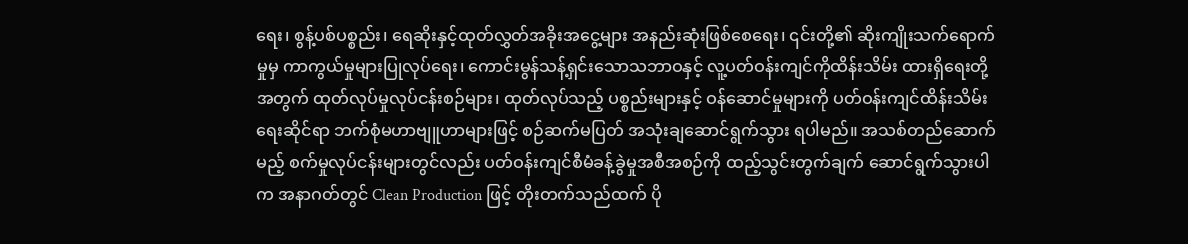ရေး၊ စွန့်ပစ်ပစ္စည်း၊ ရေဆိုးနှင့်ထုတ်လွှတ်အခိုးအငွေ့များ အနည်းဆုံးဖြစ်စေရေး၊ ၎င်းတို့၏ ဆိုးကျိုးသက်ရောက်မှုမှ ကာကွယ်မှုများပြုလုပ်ရေး၊ ကောင်းမွန်သန့်ရှင်းသောသဘာဝနှင့် လူ့ပတ်ဝန်းကျင်ကိုထိန်းသိမ်း ထားရှိရေးတို့အတွက် ထုတ်လုပ်မှုလုပ်ငန်းစဉ်များ၊ ထုတ်လုပ်သည့် ပစ္စည်းများနှင့် ဝန်ဆောင်မှုများကို ပတ်ဝန်းကျင်ထိန်းသိမ်းရေးဆိုင်ရာ ဘက်စုံမဟာဗျူဟာများဖြင့် စဉ်ဆက်မပြတ် အသုံးချဆောင်ရွက်သွား ရပါမည်။ အသစ်တည်ဆောက်မည့် စက်မှုလုပ်ငန်းများတွင်လည်း ပတ်ဝန်းကျင်စီမံခန့်ခွဲမှုအစီအစဉ်ကို ထည့်သွင်းတွက်ချက် ဆောင်ရွက်သွားပါက အနာဂတ်တွင် Clean Production ဖြင့် တိုးတက်သည်ထက် ပို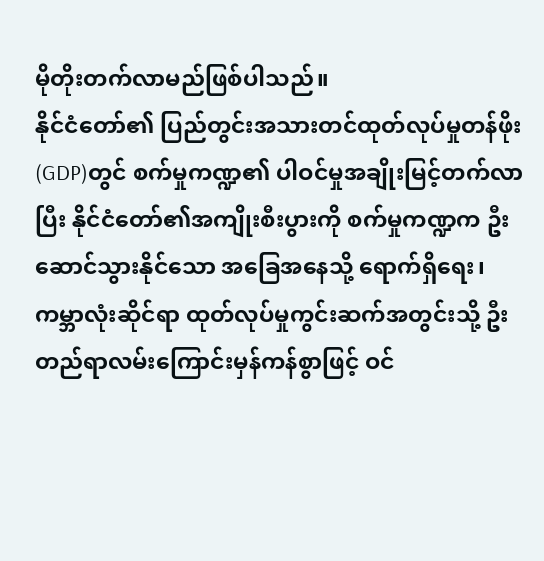မိုတိုးတက်လာမည်ဖြစ်ပါသည်။
နိုင်ငံတော်၏ ပြည်တွင်းအသားတင်ထုတ်လုပ်မှုတန်ဖိုး(GDP)တွင် စက်မှုကဏ္ဍ၏ ပါဝင်မှုအချိုးမြင့်တက်လာပြီး နိုင်ငံတော်၏အကျိုးစီးပွားကို စက်မှုကဏ္ဍက ဦးဆောင်သွားနိုင်သော အခြေအနေသို့ ရောက်ရှိရေး၊ ကမ္ဘာလုံးဆိုင်ရာ ထုတ်လုပ်မှုကွင်းဆက်အတွင်းသို့ ဦးတည်ရာလမ်းကြောင်းမှန်ကန်စွာဖြင့် ဝင်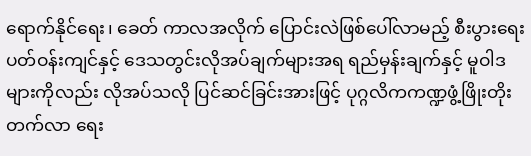ရောက်နိုင်ရေး၊ ခေတ် ကာလအလိုက် ပြောင်းလဲဖြစ်ပေါ်လာမည့် စီးပွားရေးပတ်ဝန်းကျင်နှင့် ဒေသတွင်းလိုအပ်ချက်များအရ ရည်မှန်းချက်နှင့် မူဝါဒများကိုလည်း လိုအပ်သလို ပြင်ဆင်ခြင်းအားဖြင့် ပုဂ္ဂလိကကဏ္ဍဖွံ့ဖြိုးတိုးတက်လာ ရေး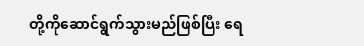တို့ကိုဆောင်ရွက်သွားမည်ဖြစ်ပြီး ရေ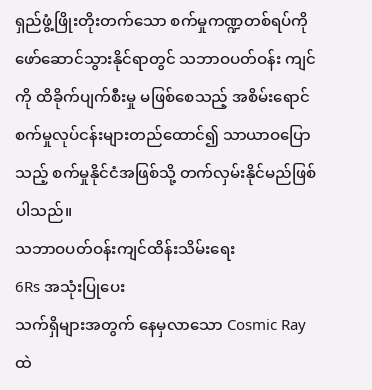ရှည်ဖွံ့ဖြိုးတိုးတက်သော စက်မှုကဏ္ဍတစ်ရပ်ကို ဖော်ဆောင်သွားနိုင်ရာတွင် သဘာဝပတ်ဝန်း ကျင်ကို ထိခိုက်ပျက်စီးမှု မဖြစ်စေသည့် အစိမ်းရောင်စက်မှုလုပ်ငန်းများတည်ထောင်၍ သာယာဝပြောသည့် စက်မှုနိုင်ငံအဖြစ်သို့ တက်လှမ်းနိုင်မည်ဖြစ်ပါသည်။
သဘာဝပတ်ဝန်းကျင်ထိန်းသိမ်းရေး
6Rs အသုံးပြုပေး
သက်ရှိများအတွက် နေမှလာသော Cosmic Ray ထဲ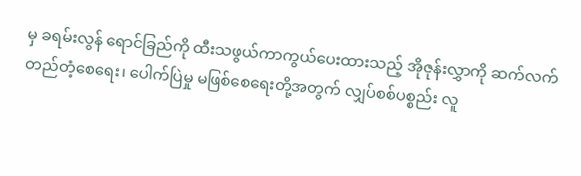မှ ခရမ်းလွန် ရောင်ခြည်ကို ထီးသဖွယ်ကာကွယ်ပေးထားသည့် အိုဇုန်းလွှာကို ဆက်လက်တည်တံ့စေရေး၊ ပေါက်ပြဲမှု မဖြစ်စေရေးတို့အတွက် လျှပ်စစ်ပစ္စည်း လူ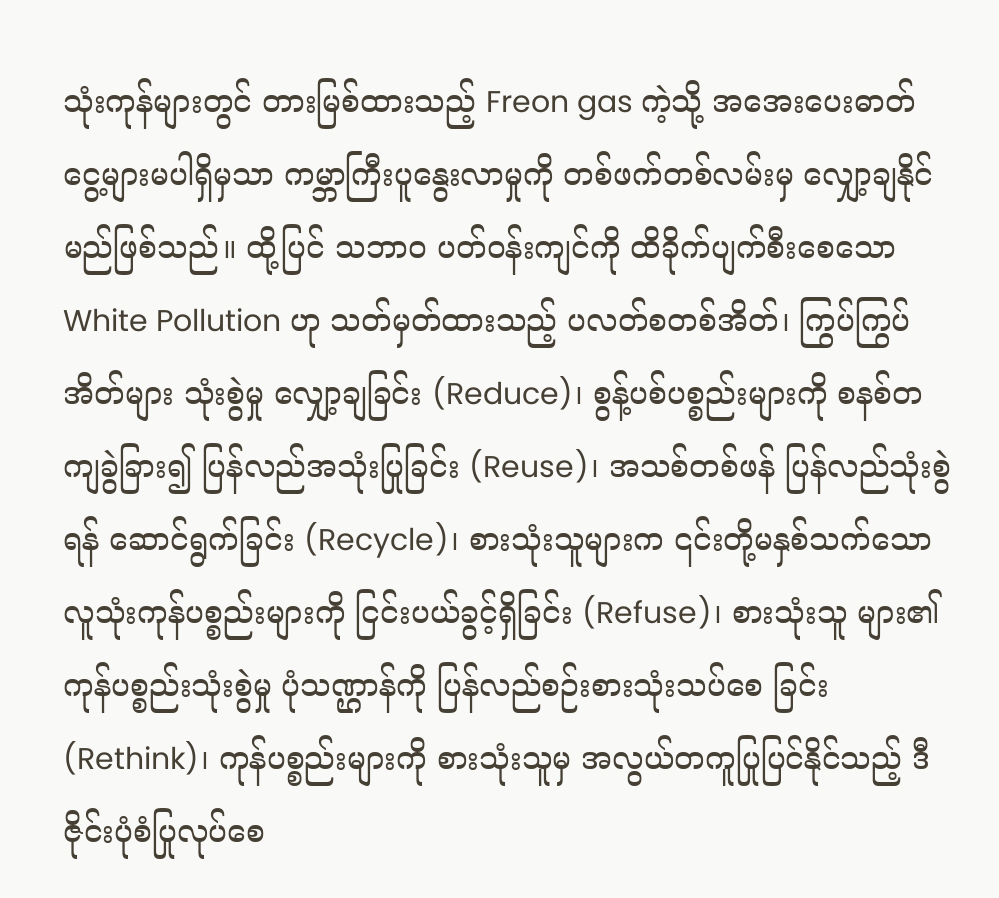သုံးကုန်များတွင် တားမြစ်ထားသည့် Freon gas ကဲ့သို့ အအေးပေးဓာတ်ငွေ့များမပါရှိမှသာ ကမ္ဘာကြီးပူနွေးလာမှုကို တစ်ဖက်တစ်လမ်းမှ လျှော့ချနိုင်မည်ဖြစ်သည်။ ထို့ပြင် သဘာဝ ပတ်ဝန်းကျင်ကို ထိခိုက်ပျက်စီးစေသော White Pollution ဟု သတ်မှတ်ထားသည့် ပလတ်စတစ်အိတ်၊ ကြွပ်ကြွပ်အိတ်များ သုံးစွဲမှု လျှော့ချခြင်း (Reduce)၊ စွန့်ပစ်ပစ္စည်းများကို စနစ်တကျခွဲခြား၍ ပြန်လည်အသုံးပြုခြင်း (Reuse)၊ အသစ်တစ်ဖန် ပြန်လည်သုံးစွဲရန် ဆောင်ရွက်ခြင်း (Recycle)၊ စားသုံးသူများက ၎င်းတို့မနှစ်သက်သော လူသုံးကုန်ပစ္စည်းများကို ငြင်းပယ်ခွင့်ရှိခြင်း (Refuse)၊ စားသုံးသူ များ၏ ကုန်ပစ္စည်းသုံးစွဲမှု ပုံသဏ္ဌာန်ကို ပြန်လည်စဉ်းစားသုံးသပ်စေ ခြင်း (Rethink)၊ ကုန်ပစ္စည်းများကို စားသုံးသူမှ အလွယ်တကူပြုပြင်နိုင်သည့် ဒီဇိုင်းပုံစံပြုလုပ်စေ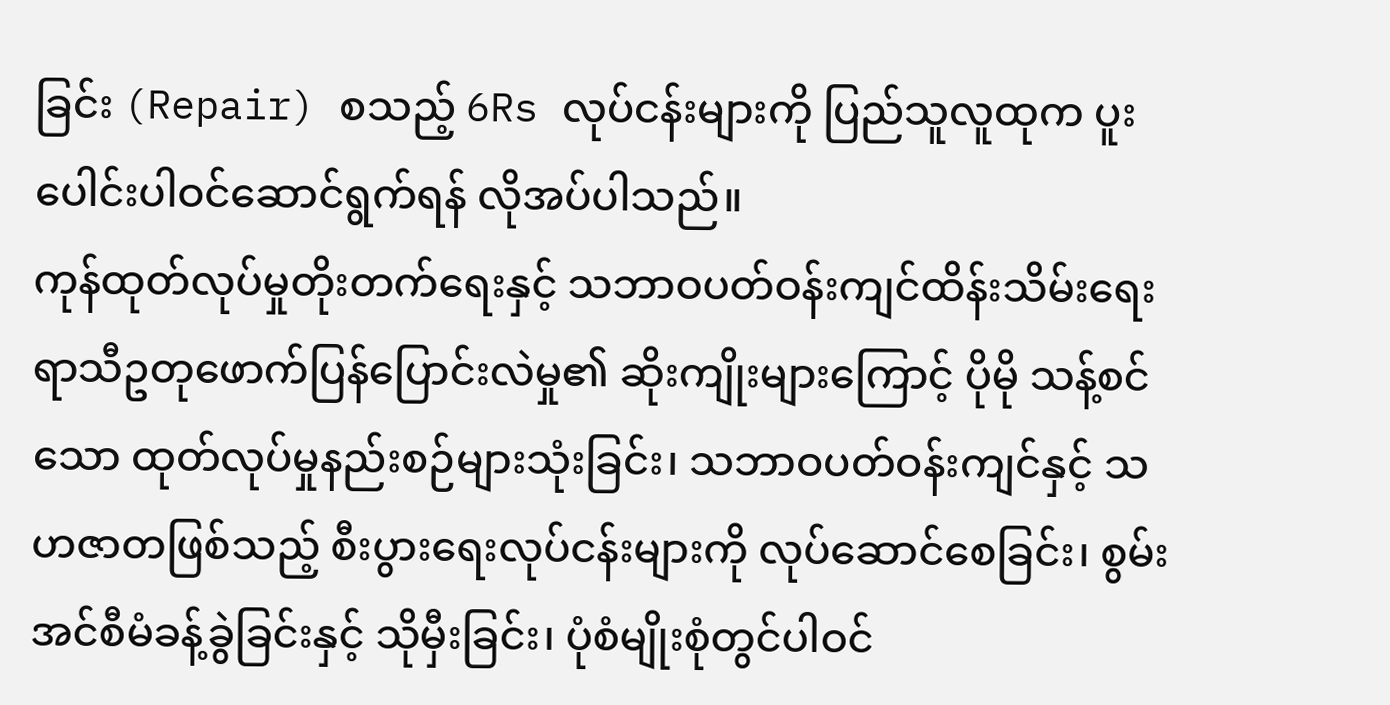ခြင်း (Repair) စသည့် 6Rs လုပ်ငန်းများကို ပြည်သူလူထုက ပူးပေါင်းပါဝင်ဆောင်ရွက်ရန် လိုအပ်ပါသည်။
ကုန်ထုတ်လုပ်မှုတိုးတက်ရေးနှင့် သဘာဝပတ်ဝန်းကျင်ထိန်းသိမ်းရေး
ရာသီဥတုဖောက်ပြန်ပြောင်းလဲမှု၏ ဆိုးကျိုးများကြောင့် ပိုမို သန့်စင်သော ထုတ်လုပ်မှုနည်းစဉ်များသုံးခြင်း၊ သဘာဝပတ်ဝန်းကျင်နှင့် သဟဇာတဖြစ်သည့် စီးပွားရေးလုပ်ငန်းများကို လုပ်ဆောင်စေခြင်း၊ စွမ်းအင်စီမံခန့်ခွဲခြင်းနှင့် သိုမှီးခြင်း၊ ပုံစံမျိုးစုံတွင်ပါဝင်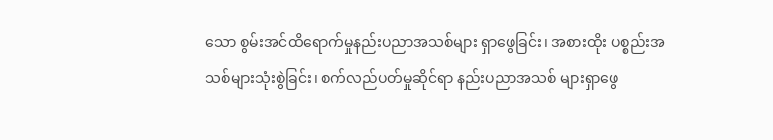သော စွမ်းအင်ထိရောက်မှုနည်းပညာအသစ်များ ရှာဖွေခြင်း၊ အစားထိုး ပစ္စည်းအသစ်များသုံးစွဲခြင်း၊ စက်လည်ပတ်မှုဆိုင်ရာ နည်းပညာအသစ် များရှာဖွေ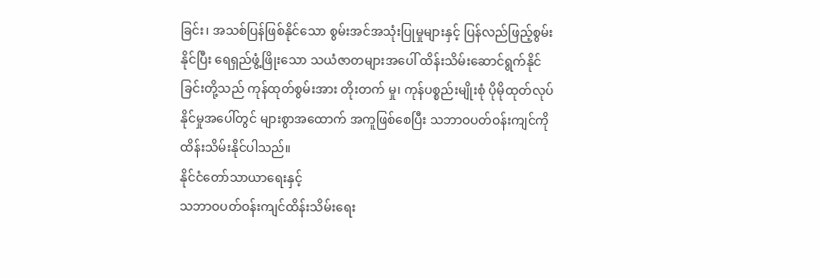ခြင်း၊ အသစ်ပြန်ဖြစ်နိုင်သော စွမ်းအင်အသုံးပြုမှုများနှင့် ပြန်လည်ဖြည့်စွမ်းနိုင်ပြီး ရေရှည်ဖွံ့ဖြိုးသော သယံဇာတများအပေါ် ထိန်းသိမ်းဆောင်ရွက်နိုင်ခြင်းတို့သည် ကုန်ထုတ်စွမ်းအား တိုးတက် မှု၊ ကုန်ပစ္စည်းမျိုးစုံ ပိုမိုထုတ်လုပ်နိုင်မှုအပေါ်တွင် များစွာအထောက် အကူဖြစ်စေပြီး သဘာဝပတ်ဝန်းကျင်ကို ထိန်းသိမ်းနိုင်ပါသည်။
နိုင်ငံတော်သာယာရေးနှင့်
သဘာဝပတ်ဝန်းကျင်ထိန်းသိမ်းရေး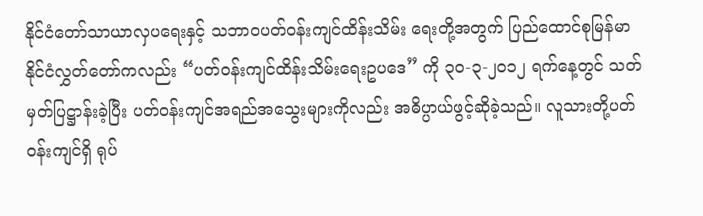နိုင်ငံတော်သာယာလှပရေးနှင့် သဘာဝပတ်ဝန်းကျင်ထိန်းသိမ်း ရေးတို့အတွက် ပြည်ထောင်စုမြန်မာနိုင်ငံလွှတ်တော်ကလည်း “ပတ်ဝန်းကျင်ထိန်းသိမ်းရေးဥပဒေ” ကို ၃၀-၃-၂၀၁၂ ရက်နေ့တွင် သတ်မှတ်ပြဋ္ဌာန်းခဲ့ပြီး ပတ်ဝန်းကျင်အရည်အသွေးများကိုလည်း အဓိပ္ပာယ်ဖွင့်ဆိုခဲ့သည်။ လူသားတို့ပတ်ဝန်းကျင်ရှိ ရုပ်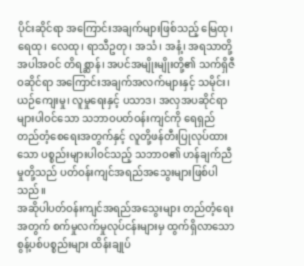ပိုင်းဆိုင်ရာ အကြောင်းအချက်များဖြစ်သည့် မြေထု၊ ရေထု၊ လေထု၊ ရာသီဥတု၊ အသံ၊ အနံ့၊ အရသာတို့အပါအဝင် တိရစ္ဆာန်၊ အပင်အမျိုးမျိုးတို့၏ သက်ရှိဇီဝဆိုင်ရာ အကြောင်းအချက်အလက်များနှင့် သမိုင်း၊ ယဉ်ကျေးမှု၊ လူမှုရေးနှင့် ပသာဒ၊ အလှအပဆိုင်ရာများပါဝင်သော သဘာဝပတ်ဝန်းကျင်ကို ရေရှည်တည်တံ့စေရေးအတွက်နှင့် လူတို့ဖန်တီးပြုလုပ်ထားသော ပစ္စည်းများပါဝင်သည့် သဘာဝ၏ ဟန်ချက်ညီမှုတို့သည် ပတ်ဝန်းကျင်အရည်အသွေးများဖြစ်ပါသည်။
အဆိုပါပတ်ဝန်းကျင်အရည်အသွေးများ တည်တံ့ရေးအတွက် စက်မှုလက်မှုလုပ်ငန်းများမှ ထွက်ရှိလာသော စွန့်ပစ်ပစ္စည်းများ ထိန်းချုပ်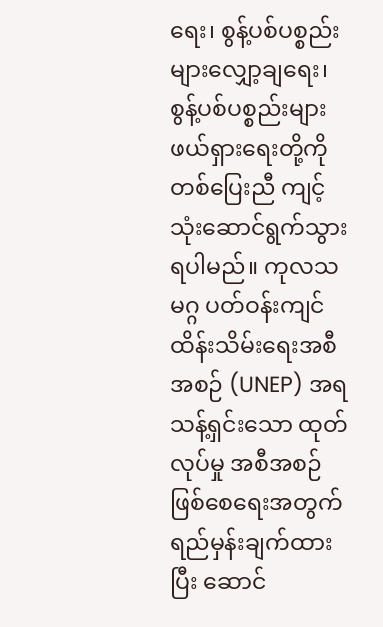ရေး၊ စွန့်ပစ်ပစ္စည်းများလျှော့ချရေး၊ စွန့်ပစ်ပစ္စည်းများ ဖယ်ရှားရေးတို့ကို တစ်ပြေးညီ ကျင့်သုံးဆောင်ရွက်သွားရပါမည်။ ကုလသမဂ္ဂ ပတ်ဝန်းကျင် ထိန်းသိမ်းရေးအစီအစဉ် (UNEP) အရ သန့်ရှင်းသော ထုတ်လုပ်မှု အစီအစဉ်ဖြစ်စေရေးအတွက် ရည်မှန်းချက်ထားပြီး ဆောင်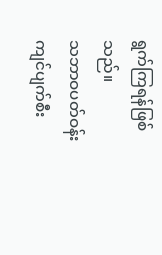ရွက်ကြရန်ဖြစ်သည်။
သဘာဝပတ်ဝန်းကျင်ပျက်စီး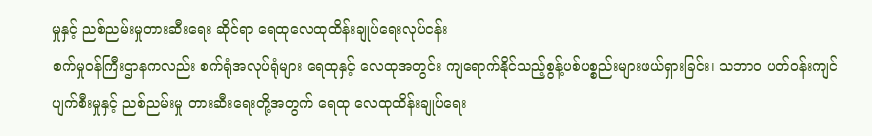မှုနှင့် ညစ်ညမ်းမှုတားဆီးရေး ဆိုင်ရာ ရေထုလေထုထိန်းချုပ်ရေးလုပ်ငန်း
စက်မှုဝန်ကြီးဌာနကလည်း စက်ရုံအလုပ်ရုံများ ရေထုနှင့် လေထုအတွင်း ကျရောက်နိုင်သည့်စွန့်ပစ်ပစ္စည်းများဖယ်ရှားခြင်း၊ သဘာဝ ပတ်ဝန်းကျင်ပျက်စီးမှုနှင့် ညစ်ညမ်းမှု တားဆီးရေးတို့အတွက် ရေထု လေထုထိန်းချုပ်ရေး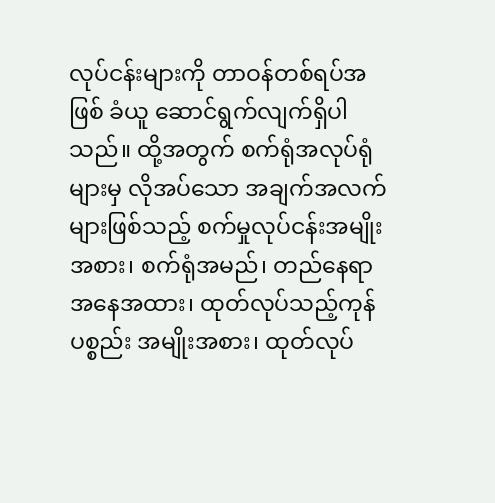လုပ်ငန်းများကို တာဝန်တစ်ရပ်အဖြစ် ခံယူ ဆောင်ရွက်လျက်ရှိပါသည်။ ထို့အတွက် စက်ရုံအလုပ်ရုံများမှ လိုအပ်သော အချက်အလက်များဖြစ်သည့် စက်မှုလုပ်ငန်းအမျိုးအစား၊ စက်ရုံအမည်၊ တည်နေရာအနေအထား၊ ထုတ်လုပ်သည့်ကုန်ပစ္စည်း အမျိုးအစား၊ ထုတ်လုပ်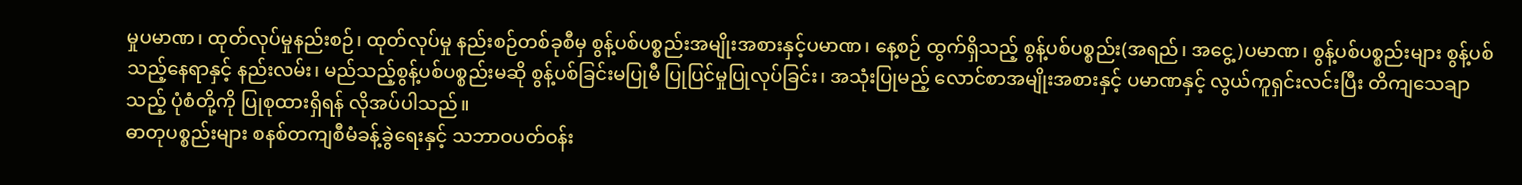မှုပမာဏ၊ ထုတ်လုပ်မှုနည်းစဉ်၊ ထုတ်လုပ်မှု နည်းစဉ်တစ်ခုစီမှ စွန့်ပစ်ပစ္စည်းအမျိုးအစားနှင့်ပမာဏ၊ နေ့စဉ် ထွက်ရှိသည့် စွန့်ပစ်ပစ္စည်း(အရည်၊ အငွေ့)ပမာဏ၊ စွန့်ပစ်ပစ္စည်းများ စွန့်ပစ်သည့်နေရာနှင့် နည်းလမ်း၊ မည်သည့်စွန့်ပစ်ပစ္စည်းမဆို စွန့်ပစ်ခြင်းမပြုမီ ပြုပြင်မှုပြုလုပ်ခြင်း၊ အသုံးပြုမည့် လောင်စာအမျိုးအစားနှင့် ပမာဏနှင့် လွယ်ကူရှင်းလင်းပြီး တိကျသေချာသည့် ပုံစံတို့ကို ပြုစုထားရှိရန် လိုအပ်ပါသည်။
ဓာတုပစ္စည်းများ စနစ်တကျစီမံခန့်ခွဲရေးနှင့် သဘာဝပတ်ဝန်း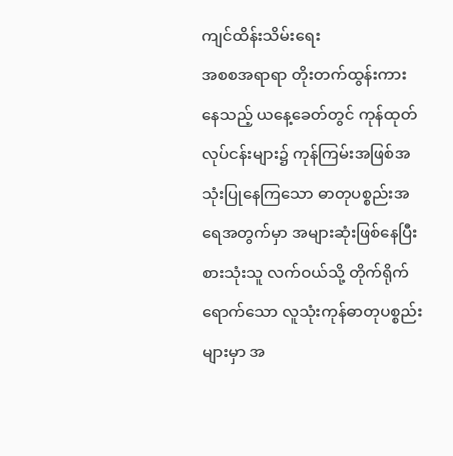ကျင်ထိန်းသိမ်းရေး
အစစအရာရာ တိုးတက်ထွန်းကားနေသည့် ယနေ့ခေတ်တွင် ကုန်ထုတ်လုပ်ငန်းများ၌ ကုန်ကြမ်းအဖြစ်အသုံးပြုနေကြသော ဓာတုပစ္စည်းအရေအတွက်မှာ အများဆုံးဖြစ်နေပြီး စားသုံးသူ လက်ဝယ်သို့ တိုက်ရိုက်ရောက်သော လူသုံးကုန်ဓာတုပစ္စည်းများမှာ အ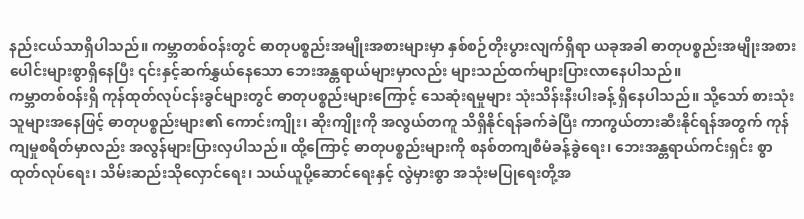နည်းငယ်သာရှိပါသည်။ ကမ္ဘာတစ်ဝန်းတွင် ဓာတုပစ္စည်းအမျိုးအစားများမှာ နှစ်စဉ်တိုးပွားလျက်ရှိရာ ယခုအခါ ဓာတုပစ္စည်းအမျိုးအစား ပေါင်းများစွာရှိနေပြီး ၎င်းနှင့်ဆက်နွှယ်နေသော ဘေးအန္တရာယ်များမှာလည်း များသည်ထက်များပြားလာနေပါသည်။
ကမ္ဘာတစ်ဝန်းရှိ ကုန်ထုတ်လုပ်ငန်းခွင်များတွင် ဓာတုပစ္စည်းများကြောင့် သေဆုံးရမှုများ သုံးသိန်းနီးပါးခန့် ရှိနေပါသည်။ သို့သော် စားသုံးသူများအနေဖြင့် ဓာတုပစ္စည်းများ၏ ကောင်းကျိုး၊ ဆိုးကျိုးကို အလွယ်တကူ သိရှိနိုင်ရန်ခက်ခဲပြီး ကာကွယ်တားဆီးနိုင်ရန်အတွက် ကုန်ကျမှုစရိတ်မှာလည်း အလွန်များပြားလှပါသည်။ ထို့ကြောင့် ဓာတုပစ္စည်းများကို စနစ်တကျစီမံခန့်ခွဲရေး၊ ဘေးအန္တရာယ်ကင်းရှင်း စွာထုတ်လုပ်ရေး၊ သိမ်းဆည်းသိုလှောင်ရေး၊ သယ်ယူပို့ဆောင်ရေးနှင့် လွဲမှားစွာ အသုံးမပြုရေးတို့အ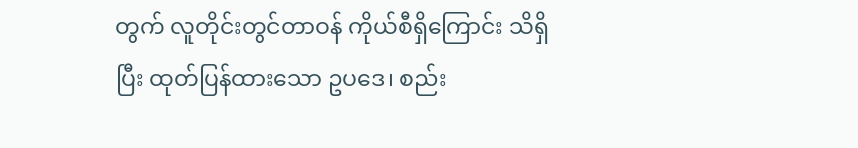တွက် လူတိုင်းတွင်တာဝန် ကိုယ်စီရှိကြောင်း သိရှိပြီး ထုတ်ပြန်ထားသော ဥပဒေ၊ စည်း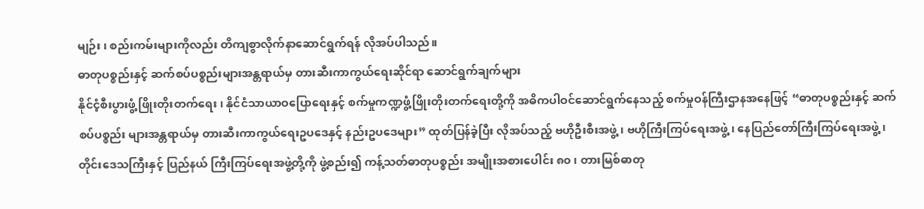မျဉ်း၊ စည်းကမ်းများကိုလည်း တိကျစွာလိုက်နာဆောင်ရွက်ရန် လိုအပ်ပါသည်။
ဓာတုပစ္စည်းနှင့် ဆက်စပ်ပစ္စည်းများအန္တရာယ်မှ တားဆီးကာကွယ်ရေးဆိုင်ရာ ဆောင်ရွက်ချက်များ
နိုင်ငံ့စီးပွားဖွံ့ဖြိုးတိုးတက်ရေး၊ နိုင်ငံသာယာဝပြောရေးနှင့် စက်မှုကဏ္ဍဖွံ့ဖြိုးတိုးတက်ရေးတို့ကို အဓိကပါဝင်ဆောင်ရွက်နေသည့် စက်မှုဝန်ကြီးဌာနအနေဖြင့် “ဓာတုပစ္စည်းနှင့် ဆက်စပ်ပစ္စည်း များအန္တရာယ်မှ တားဆီးကာကွယ်ရေးဥပဒေနှင့် နည်းဥပဒေများ” ထုတ်ပြန်ခဲ့ပြီး လိုအပ်သည့် ဗဟိုဦးစီးအဖွဲ့၊ ဗဟိုကြီးကြပ်ရေးအဖွဲ့၊ နေပြည်တော်ကြီးကြပ်ရေးအဖွဲ့၊ တိုင်းဒေသကြီးနှင့် ပြည်နယ် ကြီးကြပ်ရေးအဖွဲ့တို့ကို ဖွဲ့စည်း၍ ကန့်သတ်ဓာတုပစ္စည်း အမျိုးအစားပေါင်း ၈၀ ၊ တားမြစ်ဓာတု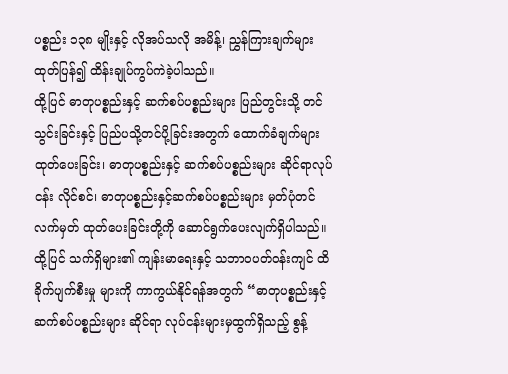ပစ္စည်း ၁၃၈ မျိုးနှင့် လိုအပ်သလို အမိန့်၊ ညွှန်ကြားချက်များထုတ်ပြန်၍ ထိန်းချုပ်ကွပ်ကဲခဲ့ပါသည်။
ထို့ပြင် ဓာတုပစ္စည်းနှင့် ဆက်စပ်ပစ္စည်းများ ပြည်တွင်းသို့ တင်သွင်းခြင်းနှင့် ပြည်ပသို့တင်ပို့ခြင်းအတွက် ထောက်ခံချက်များ ထုတ်ပေးခြင်း၊ ဓာတုပစ္စည်းနှင့် ဆက်စပ်ပစ္စည်းများ ဆိုင်ရာလုပ်ငန်း လိုင်စင်၊ ဓာတုပစ္စည်းနှင့်ဆက်စပ်ပစ္စည်းများ မှတ်ပုံတင်လက်မှတ် ထုတ်ပေးခြင်းတို့ကို ဆောင်ရွက်ပေးလျက်ရှိပါသည်။ ထို့ပြင် သက်ရှိများ၏ ကျန်းမာရေးနှင့် သဘာဝပတ်ဝန်းကျင် ထိခိုက်ပျက်စီးမှု များကို ကာကွယ်နိုင်ရန်အတွက် “ဓာတုပစ္စည်းနှင့် ဆက်စပ်ပစ္စည်းများ ဆိုင်ရာ လုပ်ငန်းများမှထွက်ရှိသည့် စွန့်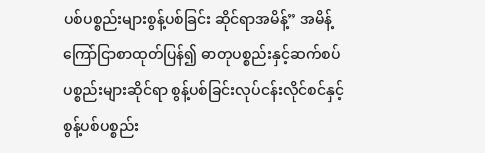ပစ်ပစ္စည်းများစွန့်ပစ်ခြင်း ဆိုင်ရာအမိန့်” အမိန့်ကြော်ငြာစာထုတ်ပြန်၍ ဓာတုပစ္စည်းနှင့်ဆက်စပ် ပစ္စည်းများဆိုင်ရာ စွန့်ပစ်ခြင်းလုပ်ငန်းလိုင်စင်နှင့် စွန့်ပစ်ပစ္စည်း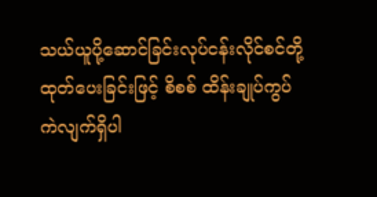သယ်ယူပို့ဆောင်ခြင်းလုပ်ငန်းလိုင်စင်တို့ ထုတ်ပေးခြင်းဖြင့် စိစစ် ထိန်းချုပ်ကွပ်ကဲလျက်ရှိပါ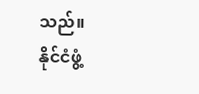သည်။
နိုင်ငံဖွံ့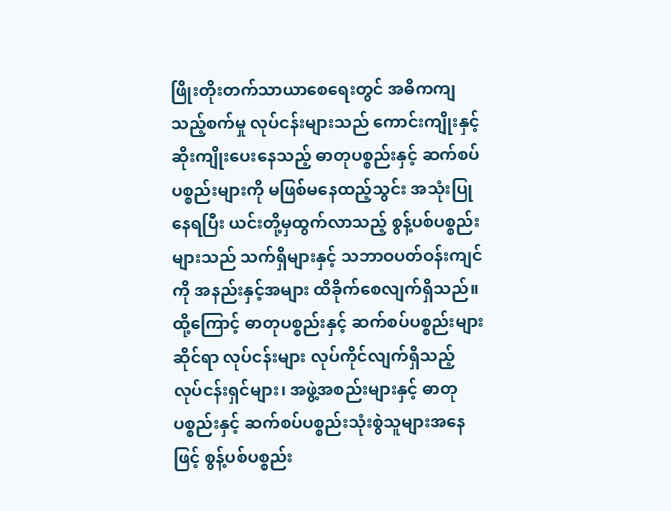ဖြိုးတိုးတက်သာယာစေရေးတွင် အဓိကကျသည့်စက်မှု လုပ်ငန်းများသည် ကောင်းကျိုးနှင့်ဆိုးကျိုးပေးနေသည့် ဓာတုပစ္စည်းနှင့် ဆက်စပ်ပစ္စည်းများကို မဖြစ်မနေထည့်သွင်း အသုံးပြုနေရပြီး ယင်းတို့မှထွက်လာသည့် စွန့်ပစ်ပစ္စည်းများသည် သက်ရှိများနှင့် သဘာဝပတ်ဝန်းကျင်ကို အနည်းနှင့်အများ ထိခိုက်စေလျက်ရှိသည်။ ထို့ကြောင့် ဓာတုပစ္စည်းနှင့် ဆက်စပ်ပစ္စည်းများဆိုင်ရာ လုပ်ငန်းများ လုပ်ကိုင်လျက်ရှိသည့် လုပ်ငန်းရှင်များ၊ အဖွဲ့အစည်းများနှင့် ဓာတု ပစ္စည်းနှင့် ဆက်စပ်ပစ္စည်းသုံးစွဲသူများအနေဖြင့် စွန့်ပစ်ပစ္စည်း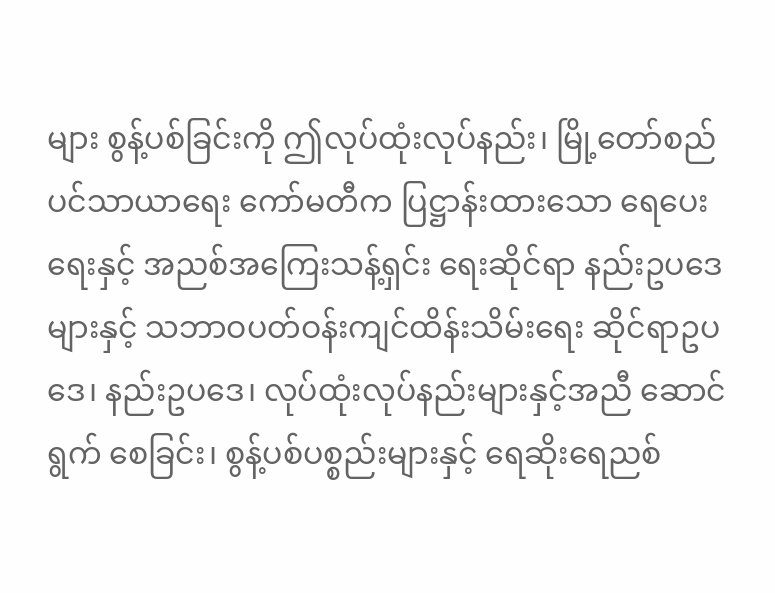များ စွန့်ပစ်ခြင်းကို ဤလုပ်ထုံးလုပ်နည်း၊ မြို့တော်စည်ပင်သာယာရေး ကော်မတီက ပြဋ္ဌာန်းထားသော ရေပေးရေးနှင့် အညစ်အကြေးသန့်ရှင်း ရေးဆိုင်ရာ နည်းဥပဒေများနှင့် သဘာဝပတ်ဝန်းကျင်ထိန်းသိမ်းရေး ဆိုင်ရာဥပဒေ၊ နည်းဥပဒေ၊ လုပ်ထုံးလုပ်နည်းများနှင့်အညီ ဆောင်ရွက် စေခြင်း၊ စွန့်ပစ်ပစ္စည်းများနှင့် ရေဆိုးရေညစ်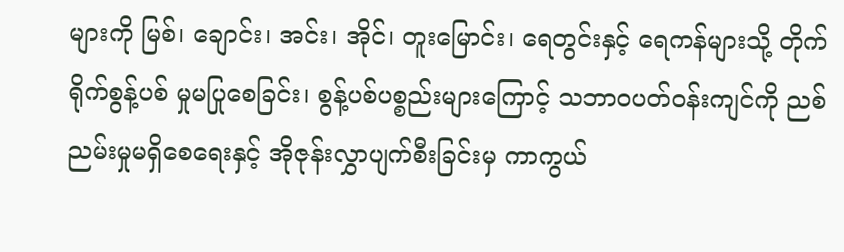များကို မြစ်၊ ချောင်း၊ အင်း၊ အိုင်၊ တူးမြောင်း၊ ရေတွင်းနှင့် ရေကန်များသို့ တိုက်ရိုက်စွန့်ပစ် မှုမပြုစေခြင်း၊ စွန့်ပစ်ပစ္စည်းများကြောင့် သဘာဝပတ်ဝန်းကျင်ကို ညစ်ညမ်းမှုမရှိစေရေးနှင့် အိုဇုန်းလွှာပျက်စီးခြင်းမှ ကာကွယ်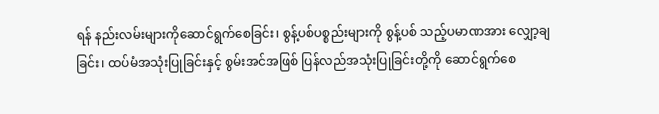ရန် နည်းလမ်းများကိုဆောင်ရွက်စေခြင်း၊ စွန့်ပစ်ပစ္စည်းများကို စွန့်ပစ် သည့်ပမာဏအား လျှော့ချခြင်း၊ ထပ်မံအသုံးပြုခြင်းနှင့် စွမ်းအင်အဖြစ် ပြန်လည်အသုံးပြုခြင်းတို့ကို ဆောင်ရွက်စေ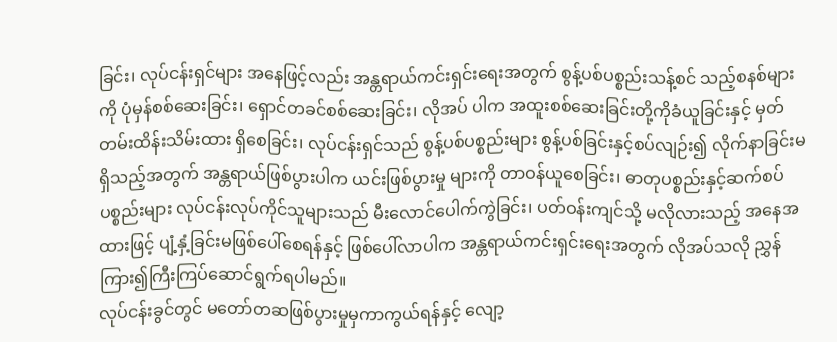ခြင်း၊ လုပ်ငန်းရှင်များ အနေဖြင့်လည်း အန္တရာယ်ကင်းရှင်းရေးအတွက် စွန့်ပစ်ပစ္စည်းသန့်စင် သည့်စနစ်များကို ပုံမှန်စစ်ဆေးခြင်း၊ ရှောင်တခင်စစ်ဆေးခြင်း၊ လိုအပ် ပါက အထူးစစ်ဆေးခြင်းတို့ကိုခံယူခြင်းနှင့် မှတ်တမ်းထိန်းသိမ်းထား ရှိစေခြင်း၊ လုပ်ငန်းရှင်သည် စွန့်ပစ်ပစ္စည်းများ စွန့်ပစ်ခြင်းနှင့်စပ်လျဉ်း၍ လိုက်နာခြင်းမရှိသည့်အတွက် အန္တရာယ်ဖြစ်ပွားပါက ယင်းဖြစ်ပွားမှု များကို တာဝန်ယူစေခြင်း၊ ဓာတုပစ္စည်းနှင့်ဆက်စပ်ပစ္စည်းများ လုပ်ငန်းလုပ်ကိုင်သူများသည် မီးလောင်ပေါက်ကွဲခြင်း၊ ပတ်ဝန်းကျင်သို့ မလိုလားသည့် အနေအထားဖြင့် ပျံ့နှံ့ခြင်းမဖြစ်ပေါ်စေရန်နှင့် ဖြစ်ပေါ်လာပါက အန္တရာယ်ကင်းရှင်းရေးအတွက် လိုအပ်သလို ညွှန်ကြား၍ကြီးကြပ်ဆောင်ရွက်ရပါမည်။
လုပ်ငန်းခွင်တွင် မတော်တဆဖြစ်ပွားမှုမှကာကွယ်ရန်နှင့် လျော့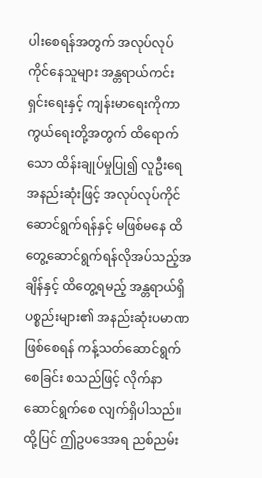ပါးစေရန်အတွက် အလုပ်လုပ်ကိုင်နေသူများ အန္တရာယ်ကင်းရှင်းရေးနှင့် ကျန်းမာရေးကိုကာကွယ်ရေးတို့အတွက် ထိရောက်သော ထိန်းချုပ်မှုပြု၍ လူဦးရေအနည်းဆုံးဖြင့် အလုပ်လုပ်ကိုင်ဆောင်ရွက်ရန်နှင့် မဖြစ်မနေ ထိတွေ့ဆောင်ရွက်ရန်လိုအပ်သည့်အချိန်နှင့် ထိတွေ့ရမည့် အန္တရာယ်ရှိ ပစ္စည်းများ၏ အနည်းဆုံးပမာဏဖြစ်စေရန် ကန့်သတ်ဆောင်ရွက်စေခြင်း စသည်ဖြင့် လိုက်နာဆောင်ရွက်စေ လျက်ရှိပါသည်။
ထို့ပြင် ဤဥပဒေအရ ညစ်ညမ်း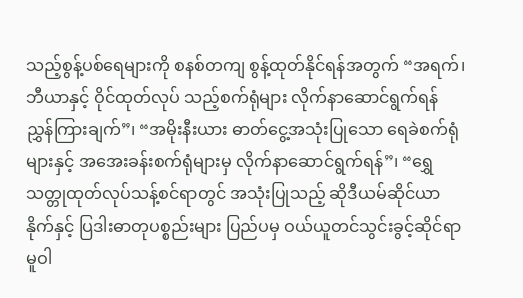သည့်စွန့်ပစ်ရေများကို စနစ်တကျ စွန့်ထုတ်နိုင်ရန်အတွက် “အရက်၊ ဘီယာနှင့် ဝိုင်ထုတ်လုပ် သည့်စက်ရုံများ လိုက်နာဆောင်ရွက်ရန် ညွှန်ကြားချက်”၊ “အမိုးနီးယား ဓာတ်ငွေ့အသုံးပြုသော ရေခဲစက်ရုံများနှင့် အအေးခန်းစက်ရုံများမှ လိုက်နာဆောင်ရွက်ရန်”၊ “ရွှေသတ္တုထုတ်လုပ်သန့်စင်ရာတွင် အသုံးပြုသည့် ဆိုဒီယမ်ဆိုင်ယာနိုက်နှင့် ပြဒါးဓာတုပစ္စည်းများ ပြည်ပမှ ဝယ်ယူတင်သွင်းခွင့်ဆိုင်ရာမူဝါ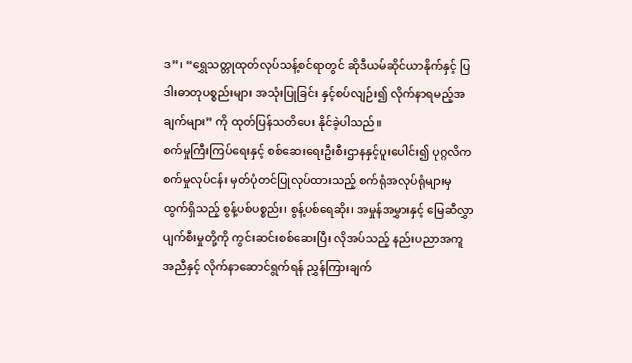ဒ”၊ “ရွှေသတ္တုထုတ်လုပ်သန့်စင်ရာတွင် ဆိုဒီယမ်ဆိုင်ယာနိုက်နှင့် ပြဒါးဓာတုပစ္စည်းများ အသုံးပြုခြင်း နှင့်စပ်လျဉ်း၍ လိုက်နာရမည့်အချက်များ” ကို ထုတ်ပြန်သတိပေး နိုင်ခဲ့ပါသည်။
စက်မှုကြီးကြပ်ရေးနှင့် စစ်ဆေးရေးဦးစီးဌာနနှင့်ပူးပေါင်း၍ ပုဂ္ဂလိကစက်မှုလုပ်ငန်း မှတ်ပုံတင်ပြုလုပ်ထားသည့် စက်ရုံအလုပ်ရုံများမှ ထွက်ရှိသည့် စွန့်ပစ်ပစ္စည်း၊ စွန့်ပစ်ရေဆိုး၊ အမှုန်အမွှားနှင့် မြေဆီလွှာပျက်စီးမှုတို့ကို ကွင်းဆင်းစစ်ဆေးပြီး လိုအပ်သည့် နည်းပညာအကူအညီနှင့် လိုက်နာဆောင်ရွက်ရန် ညွှန်ကြားချက်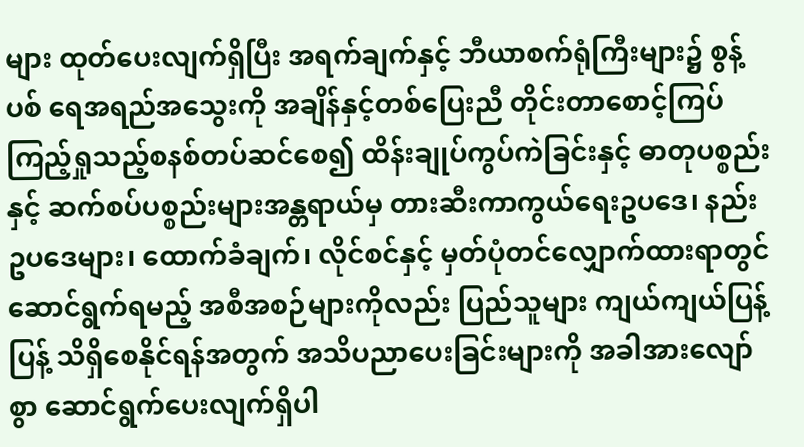များ ထုတ်ပေးလျက်ရှိပြီး အရက်ချက်နှင့် ဘီယာစက်ရုံကြီးများ၌ စွန့်ပစ် ရေအရည်အသွေးကို အချိန်နှင့်တစ်ပြေးညီ တိုင်းတာစောင့်ကြပ် ကြည့်ရှုသည့်စနစ်တပ်ဆင်စေ၍ ထိန်းချုပ်ကွပ်ကဲခြင်းနှင့် ဓာတုပစ္စည်း နှင့် ဆက်စပ်ပစ္စည်းများအန္တရာယ်မှ တားဆီးကာကွယ်ရေးဥပဒေ၊ နည်းဥပဒေများ၊ ထောက်ခံချက်၊ လိုင်စင်နှင့် မှတ်ပုံတင်လျှောက်ထားရာတွင် ဆောင်ရွက်ရမည့် အစီအစဉ်များကိုလည်း ပြည်သူများ ကျယ်ကျယ်ပြန့်ပြန့် သိရှိစေနိုင်ရန်အတွက် အသိပညာပေးခြင်းများကို အခါအားလျော်စွာ ဆောင်ရွက်ပေးလျက်ရှိပါ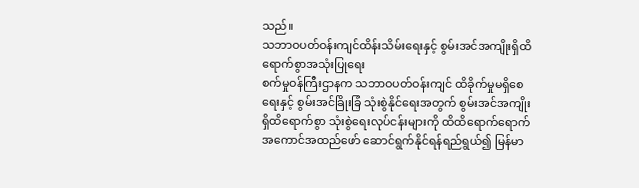သည်။
သဘာဝပတ်ဝန်းကျင်ထိန်းသိမ်းရေးနှင့် စွမ်းအင်အကျိုးရှိထိရောက်စွာအသုံးပြုရေး
စက်မှုဝန်ကြီးဌာနက သဘာဝပတ်ဝန်းကျင် ထိခိုက်မှုမရှိစေရေးနှင့် စွမ်းအင်ခြိုးခြံ သုံးစွဲနိုင်ရေးအတွက် စွမ်းအင်အကျိုးရှိထိရောက်စွာ သုံးစွဲရေးလုပ်ငန်းများကို ထိထိရောက်ရောက် အကောင်အထည်ဖော် ဆောင်ရွက်နိုင်ရန်ရည်ရွယ်၍ မြန်မာ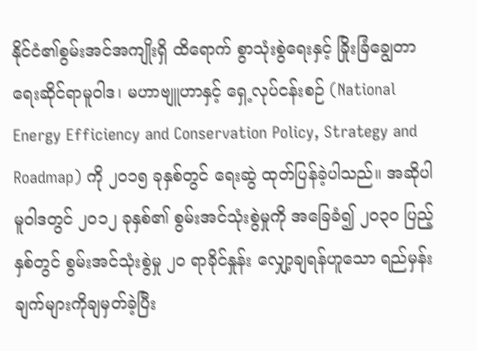နိုင်ငံ၏စွမ်းအင်အကျိုးရှိ ထိရောက် စွာသုံးစွဲရေးနှင့် ခြိုးခြံချွေတာရေးဆိုင်ရာမူဝါဒ၊ မဟာဗျူဟာနှင့် ရှေ့လုပ်ငန်းစဉ် (National Energy Efficiency and Conservation Policy, Strategy and Roadmap) ကို ၂၀၁၅ ခုနှစ်တွင် ရေးဆွဲ ထုတ်ပြန်ခဲ့ပါသည်။ အဆိုပါမူဝါဒတွင် ၂၀၁၂ ခုနှစ်၏ စွမ်းအင်သုံးစွဲမှုကို အခြေခံ၍ ၂၀၃၀ ပြည့်နှစ်တွင် စွမ်းအင်သုံးစွဲမှု ၂၀ ရာခိုင်နှုန်း လျှော့ချရန်ဟူသော ရည်မှန်းချက်များကိုချမှတ်ခဲ့ပြီး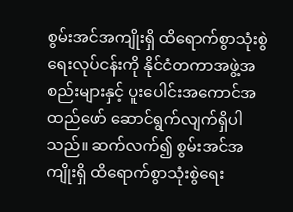စွမ်းအင်အကျိုးရှိ ထိရောက်စွာသုံးစွဲရေးလုပ်ငန်းကို နိုင်ငံတကာအဖွဲ့အစည်းများနှင့် ပူးပေါင်းအကောင်အထည်ဖော် ဆောင်ရွက်လျက်ရှိပါသည်။ ဆက်လက်၍ စွမ်းအင်အကျိုးရှိ ထိရောက်စွာသုံးစွဲရေး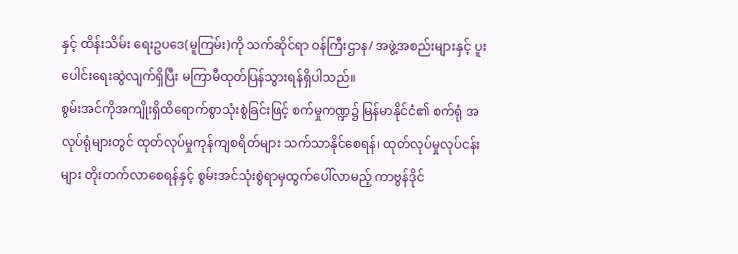နှင့် ထိန်းသိမ်း ရေးဥပဒေ(မူကြမ်း)ကို သက်ဆိုင်ရာ ဝန်ကြီးဌာန/ အဖွဲ့အစည်းများနှင့် ပူးပေါင်းရေးဆွဲလျက်ရှိပြီး မကြာမီထုတ်ပြန်သွားရန်ရှိပါသည်။
စွမ်းအင်ကိုအကျိုးရှိထိရောက်စွာသုံးစွဲခြင်းဖြင့် စက်မှုကဏ္ဍ၌ မြန်မာနိုင်ငံ၏ စက်ရုံ အလုပ်ရုံများတွင် ထုတ်လုပ်မှုကုန်ကျစရိတ်များ သက်သာနိုင်စေရန်၊ ထုတ်လုပ်မှုလုပ်ငန်းများ တိုးတက်လာစေရန်နှင့် စွမ်းအင်သုံးစွဲရာမှထွက်ပေါ်လာမည့် ကာဗွန်ဒိုင်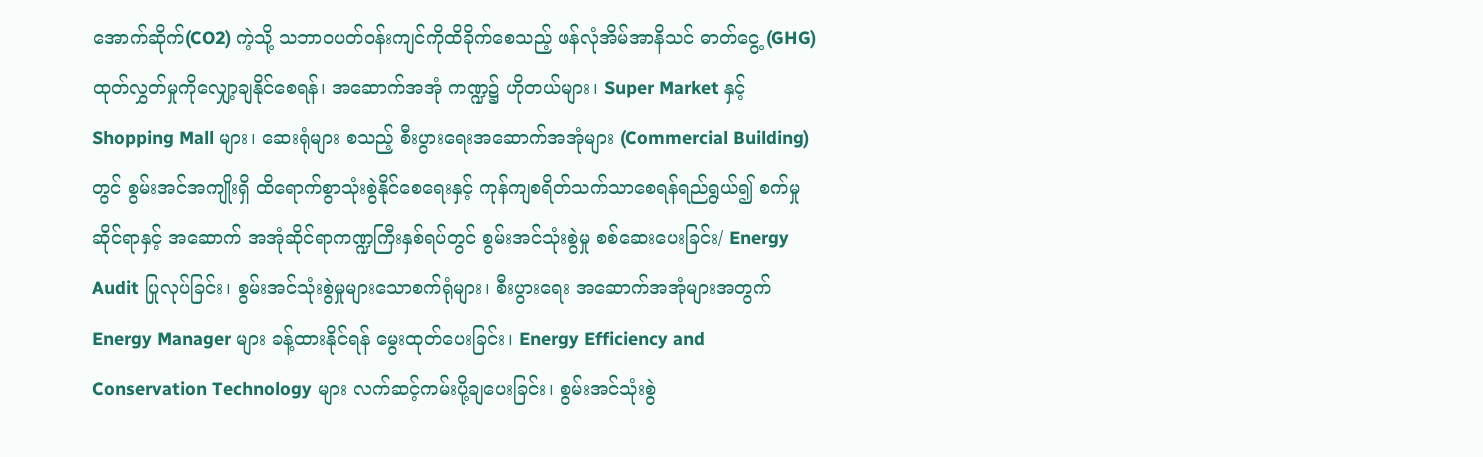အောက်ဆိုက်(CO2) ကဲ့သို့ သဘာဝပတ်ဝန်းကျင်ကိုထိခိုက်စေသည့် ဖန်လုံအိမ်အာနိသင် ဓာတ်ငွေ့ (GHG) ထုတ်လွှတ်မှုကိုလျှော့ချနိုင်စေရန်၊ အဆောက်အအုံ ကဏ္ဍ၌ ဟိုတယ်များ၊ Super Market နှင့် Shopping Mall များ၊ ဆေးရုံများ စသည့် စီးပွားရေးအဆောက်အအုံများ (Commercial Building) တွင် စွမ်းအင်အကျိုးရှိ ထိရောက်စွာသုံးစွဲနိုင်စေရေးနှင့် ကုန်ကျစရိတ်သက်သာစေရန်ရည်ရွယ်၍ စက်မှုဆိုင်ရာနှင့် အဆောက် အအုံဆိုင်ရာကဏ္ဍကြီးနှစ်ရပ်တွင် စွမ်းအင်သုံးစွဲမှု စစ်ဆေးပေးခြင်း/ Energy Audit ပြုလုပ်ခြင်း၊ စွမ်းအင်သုံးစွဲမှုများသောစက်ရုံများ၊ စီးပွားရေး အဆောက်အအုံများအတွက် Energy Manager များ ခန့်ထားနိုင်ရန် မွေးထုတ်ပေးခြင်း၊ Energy Efficiency and Conservation Technology များ လက်ဆင့်ကမ်းပို့ချပေးခြင်း၊ စွမ်းအင်သုံးစွဲ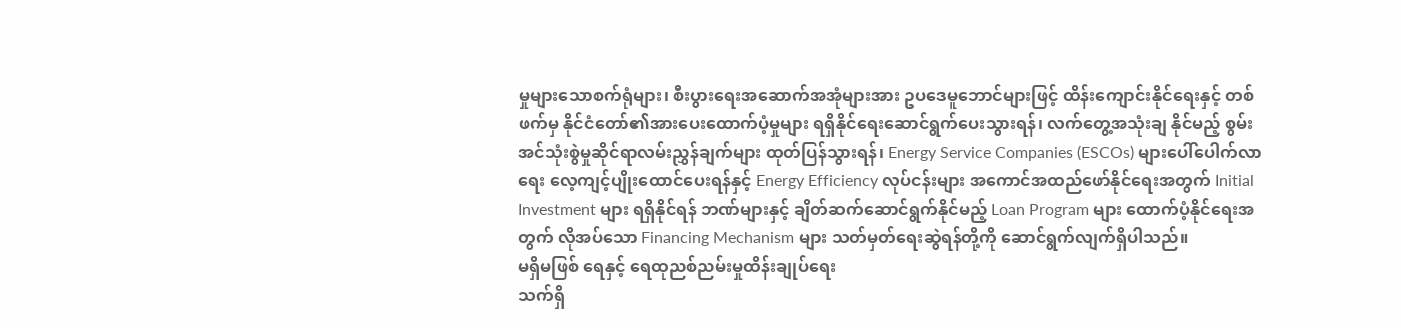မှုများသောစက်ရုံများ၊ စီးပွားရေးအဆောက်အအုံများအား ဥပဒေမူဘောင်များဖြင့် ထိန်းကျောင်းနိုင်ရေးနှင့် တစ်ဖက်မှ နိုင်ငံတော်၏အားပေးထောက်ပံ့မှုများ ရရှိနိုင်ရေးဆောင်ရွက်ပေးသွားရန်၊ လက်တွေ့အသုံးချ နိုင်မည့် စွမ်းအင်သုံးစွဲမှုဆိုင်ရာလမ်းညွှန်ချက်များ ထုတ်ပြန်သွားရန်၊ Energy Service Companies (ESCOs) များပေါ်ပေါက်လာရေး လေ့ကျင့်ပျိုးထောင်ပေးရန်နှင့် Energy Efficiency လုပ်ငန်းများ အကောင်အထည်ဖော်နိုင်ရေးအတွက် Initial Investment များ ရရှိနိုင်ရန် ဘဏ်များနှင့် ချိတ်ဆက်ဆောင်ရွက်နိုင်မည့် Loan Program များ ထောက်ပံ့နိုင်ရေးအတွက် လိုအပ်သော Financing Mechanism များ သတ်မှတ်ရေးဆွဲရန်တို့ကို ဆောင်ရွက်လျက်ရှိပါသည်။
မရှိမဖြစ် ရေနှင့် ရေထုညစ်ညမ်းမှုထိန်းချုပ်ရေး
သက်ရှိ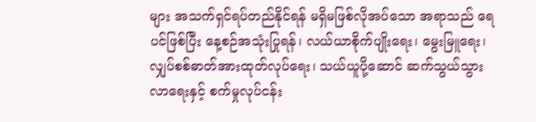များ အသက်ရှင်ရပ်တည်နိုင်ရန် မရှိမဖြစ်လိုအပ်သော အရာသည် ရေပင်ဖြစ်ပြီး နေ့စဉ်အသုံးပြုရန်၊ လယ်ယာစိုက်ပျိုးရေး၊ မွေးမြူရေး၊ လျှပ်စစ်ဓာတ်အားထုတ်လုပ်ရေး၊ သယ်ယူပို့ဆောင် ဆက်သွယ်သွားလာရေးနှင့် စက်မှုလုပ်ငန်း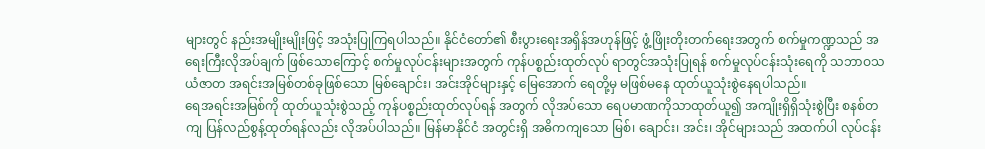များတွင် နည်းအမျိုးမျိုးဖြင့် အသုံးပြုကြရပါသည်။ နိုင်ငံတော်၏ စီးပွားရေးအရှိန်အဟုန်ဖြင့် ဖွံ့ဖြိုးတိုးတက်ရေးအတွက် စက်မှုကဏ္ဍသည် အရေးကြီးလိုအပ်ချက် ဖြစ်သောကြောင့် စက်မှုလုပ်ငန်းများအတွက် ကုန်ပစ္စည်းထုတ်လုပ် ရာတွင်အသုံးပြုရန် စက်မှုလုပ်ငန်းသုံးရေကို သဘာဝသယံဇာတ အရင်းအမြစ်တစ်ခုဖြစ်သော မြစ်ချောင်း၊ အင်းအိုင်များနှင့် မြေအောက် ရေတို့မှ မဖြစ်မနေ ထုတ်ယူသုံးစွဲနေရပါသည်။
ရေအရင်းအမြစ်ကို ထုတ်ယူသုံးစွဲသည့် ကုန်ပစ္စည်းထုတ်လုပ်ရန် အတွက် လိုအပ်သော ရေပမာဏကိုသာထုတ်ယူ၍ အကျိုးရှိရှိသုံးစွဲပြီး စနစ်တကျ ပြန်လည်စွန့်ထုတ်ရန်လည်း လိုအပ်ပါသည်။ မြန်မာနိုင်ငံ အတွင်းရှိ အဓိကကျသော မြစ်၊ ချောင်း၊ အင်း၊ အိုင်များသည် အထက်ပါ လုပ်ငန်း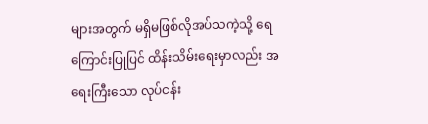များအတွက် မရှိမဖြစ်လိုအပ်သကဲ့သို့ ရေကြောင်းပြုပြင် ထိန်းသိမ်းရေးမှာလည်း အရေးကြီးသော လုပ်ငန်း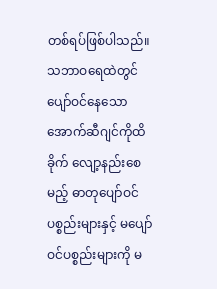တစ်ရပ်ဖြစ်ပါသည်။
သဘာဝရေထဲတွင် ပျော်ဝင်နေသော အောက်ဆီဂျင်ကိုထိခိုက် လျော့နည်းစေမည့် ဓာတုပျော်ဝင်ပစ္စည်းများနှင့် မပျော်ဝင်ပစ္စည်းများကို မ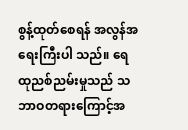စွန့်ထုတ်စေရန် အလွန်အရေးကြီးပါ သည်။ ရေထုညစ်ညမ်းမှုသည် သဘာဝတရားကြောင့်အ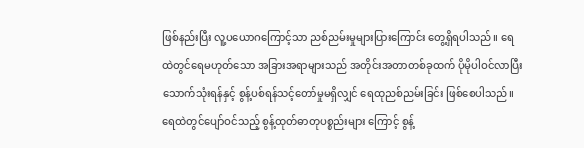ဖြစ်နည်းပြီး လူ့ပယောဂကြောင့်သာ ညစ်ညမ်းမှုများပြားကြောင်း တွေ့ရှိရပါသည်။ ရေထဲတွင်ရေမဟုတ်သော အခြားအရာများသည် အတိုင်းအတာတစ်ခုထက် ပိုမိုပါဝင်လာပြီး သောက်သုံးရန်နှင့် စွန့်ပစ်ရန်သင့်တော်မှုမရှိလျှင် ရေထုညစ်ညမ်းခြင်း ဖြစ်စေပါသည်။ ရေထဲတွင်ပျော်ဝင်သည့် စွန့်ထုတ်ဓာတုပစ္စည်းများ ကြောင့် စွန့်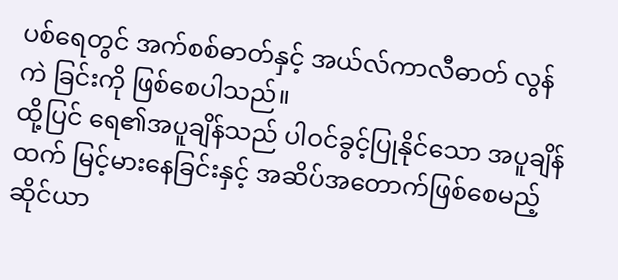ပစ်ရေတွင် အက်စစ်ဓာတ်နှင့် အယ်လ်ကာလီဓာတ် လွန်ကဲ ခြင်းကို ဖြစ်စေပါသည်။
ထို့ပြင် ရေ၏အပူချိန်သည် ပါဝင်ခွင့်ပြုနိုင်သော အပူချိန်ထက် မြင့်မားနေခြင်းနှင့် အဆိပ်အတောက်ဖြစ်စေမည့် ဆိုင်ယာ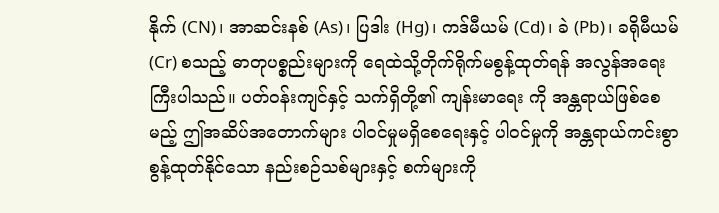နိုက် (CN)၊ အာဆင်းနစ် (As)၊ ပြဒါး (Hg)၊ ကဒ်မီယမ် (Cd)၊ ခဲ (Pb)၊ ခရိုမီယမ် (Cr) စသည့် ဓာတုပစ္စည်းများကို ရေထဲသို့တိုက်ရိုက်မစွန့်ထုတ်ရန် အလွန်အရေးကြီးပါသည်။ ပတ်ဝန်းကျင်နှင့် သက်ရှိတို့၏ ကျန်းမာရေး ကို အန္တရာယ်ဖြစ်စေမည့် ဤအဆိပ်အတောက်များ ပါဝင်မှုမရှိစေရေးနှင့် ပါဝင်မှုကို အန္တရာယ်ကင်းစွာ စွန့်ထုတ်နိုင်သော နည်းစဉ်သစ်များနှင့် စက်များကို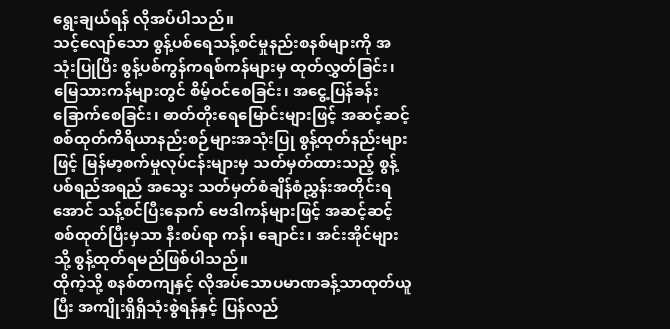ရွေးချယ်ရန် လိုအပ်ပါသည်။
သင့်လျော်သော စွန့်ပစ်ရေသန့်စင်မှုနည်းစနစ်များကို အသုံးပြုပြီး စွန့်ပစ်ကွန်ကရစ်ကန်များမှ ထုတ်လွှတ်ခြင်း၊ မြေသားကန်များတွင် စိမ့်ဝင်စေခြင်း၊ အငွေ့ပြန်ခန်းခြောက်စေခြင်း၊ ဓာတ်တိုးရေမြောင်းများဖြင့် အဆင့်ဆင့်စစ်ထုတ်ကိရိယာနည်းစဉ်များအသုံးပြု စွန့်ထုတ်နည်းများဖြင့် မြန်မာ့စက်မှုလုပ်ငန်းများမှ သတ်မှတ်ထားသည့် စွန့်ပစ်ရည်အရည် အသွေး သတ်မှတ်စံချိန်စံညွှန်းအတိုင်းရအောင် သန့်စင်ပြီးနောက် ဗေဒါကန်များဖြင့် အဆင့်ဆင့်စစ်ထုတ်ပြီးမှသာ နီးစပ်ရာ ကန်၊ ချောင်း၊ အင်းအိုင်များသို့ စွန့်ထုတ်ရမည်ဖြစ်ပါသည်။
ထိုကဲ့သို့ စနစ်တကျနှင့် လိုအပ်သောပမာဏခန့်သာထုတ်ယူပြီး အကျိုးရှိရှိသုံးစွဲရန်နှင့် ပြန်လည်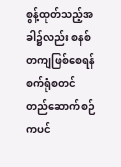စွန့်ထုတ်သည့်အခါ၌လည်း စနစ်တကျဖြစ်စေရန် စက်ရုံစတင်တည်ဆောက်စဉ်ကပင်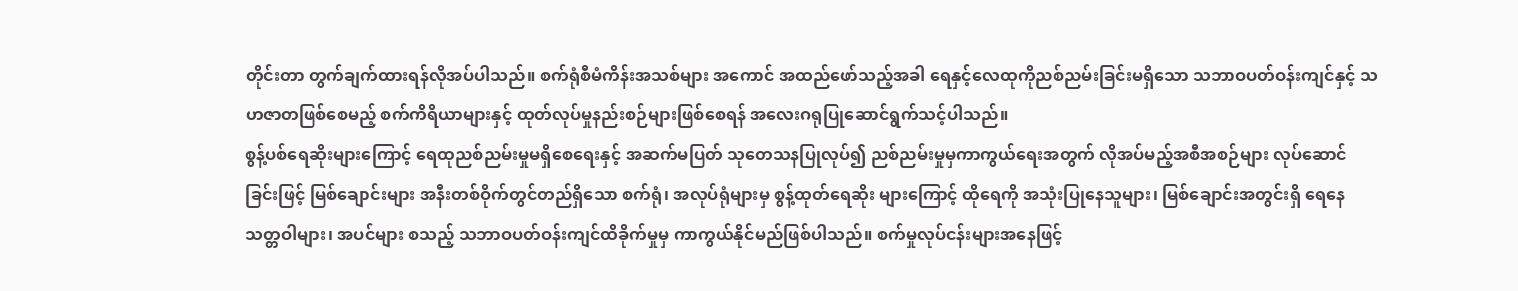တိုင်းတာ တွက်ချက်ထားရန်လိုအပ်ပါသည်။ စက်ရုံစီမံကိန်းအသစ်များ အကောင် အထည်ဖော်သည့်အခါ ရေနှင့်လေထုကိုညစ်ညမ်းခြင်းမရှိသော သဘာဝပတ်ဝန်းကျင်နှင့် သဟဇာတဖြစ်စေမည့် စက်ကိရိယာများနှင့် ထုတ်လုပ်မှုနည်းစဉ်များဖြစ်စေရန် အလေးဂရုပြုဆောင်ရွက်သင့်ပါသည်။
စွန့်ပစ်ရေဆိုးများကြောင့် ရေထုညစ်ညမ်းမှုမရှိစေရေးနှင့် အဆက်မပြတ် သုတေသနပြုလုပ်၍ ညစ်ညမ်းမှုမှကာကွယ်ရေးအတွက် လိုအပ်မည့်အစီအစဉ်များ လုပ်ဆောင်ခြင်းဖြင့် မြစ်ချောင်းများ အနီးတစ်ဝိုက်တွင်တည်ရှိသော စက်ရုံ၊ အလုပ်ရုံများမှ စွန့်ထုတ်ရေဆိုး များကြောင့် ထိုရေကို အသုံးပြုနေသူများ၊ မြစ်ချောင်းအတွင်းရှိ ရေနေ သတ္တဝါများ၊ အပင်များ စသည့် သဘာဝပတ်ဝန်းကျင်ထိခိုက်မှုမှ ကာကွယ်နိုင်မည်ဖြစ်ပါသည်။ စက်မှုလုပ်ငန်းများအနေဖြင့်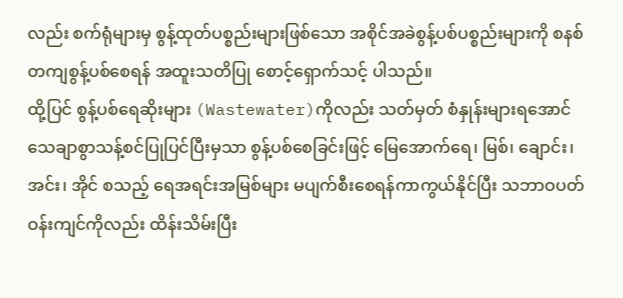လည်း စက်ရုံများမှ စွန့်ထုတ်ပစ္စည်းများဖြစ်သော အစိုင်အခဲစွန့်ပစ်ပစ္စည်းများကို စနစ်တကျစွန့်ပစ်စေရန် အထူးသတိပြု စောင့်ရှောက်သင့် ပါသည်။
ထို့ပြင် စွန့်ပစ်ရေဆိုးများ (Wastewater)ကိုလည်း သတ်မှတ် စံနှုန်းများရအောင် သေချာစွာသန့်စင်ပြုပြင်ပြီးမှသာ စွန့်ပစ်စေခြင်းဖြင့် မြေအောက်ရေ၊ မြစ်၊ ချောင်း၊ အင်း၊ အိုင် စသည့် ရေအရင်းအမြစ်များ မပျက်စီးစေရန်ကာကွယ်နိုင်ပြီး သဘာဝပတ်ဝန်းကျင်ကိုလည်း ထိန်းသိမ်းပြီး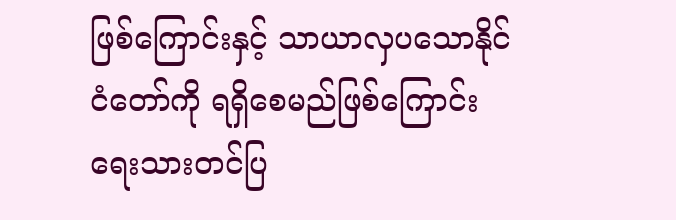ဖြစ်ကြောင်းနှင့် သာယာလှပသောနိုင်ငံတော်ကို ရရှိစေမည်ဖြစ်ကြောင်း ရေးသားတင်ပြ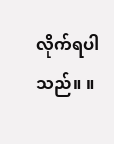လိုက်ရပါသည်။ ။